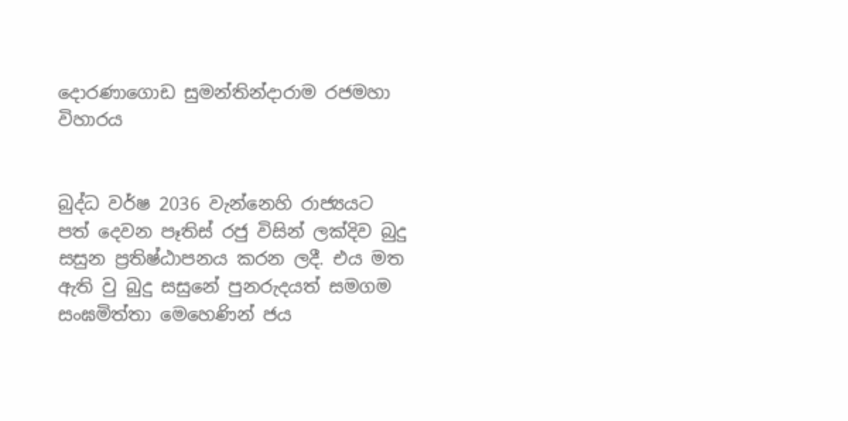දොරණාගොඩ සුමන්තින්දාරාම රජමහා විහාරය


බුද්ධ වර්ෂ 2036 වැන්නෙහි රාජ්‍යයට පත් දෙවන පෑතිස් රජු විසින් ලක්දිව බුදු සසුන ප්‍රතිෂ්ඨාපනය කරන ලදී. එය මත ඇති වු බුදු සසුනේ පුනරුදයත් සමගම සංඝමිත්තා මෙහෙණින් ජය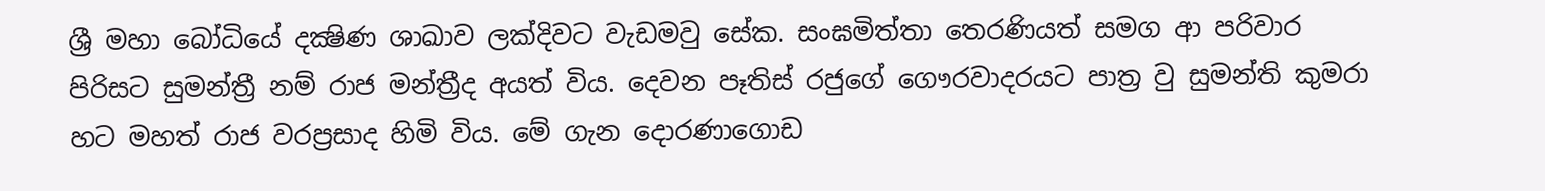ශ්‍රී මහා බෝධියේ දක්‍ෂිණ ශාඛාව ලක්දිවට වැඩමවු සේක. සංඝමිත්තා තෙරණියත් සමග ආ පරිවාර පිරිසට සුමන්ත්‍රී නම් රාජ මන්ත්‍රීද අයත් විය. දෙවන පෑතිස් රජුගේ ගෞරවාදරයට පාත්‍ර වු සුමන්ති කුමරා හට මහත් රාජ වරප්‍රසාද හිමි විය. මේ ගැන දොරණාගොඩ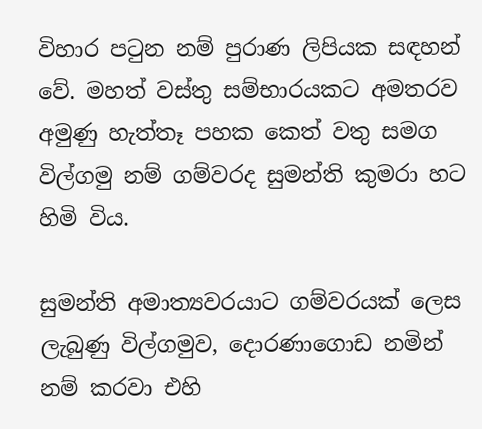විහාර පටුන නම් පුරාණ ලිපියක සඳහන් වේ. මහත් වස්තු සම්භාරයකට අමතරව අමුණු හැත්තෑ පහක කෙත් වතු සමග විල්ගමු නම් ගම්වරද සුමන්ති කුමරා හට හිමි විය.

සුමන්ති අමාත්‍යවරයාට ගම්වරයක් ලෙස ලැබුණු විල්ගමුව, දොරණාගොඩ නමින් නම් කරවා එහි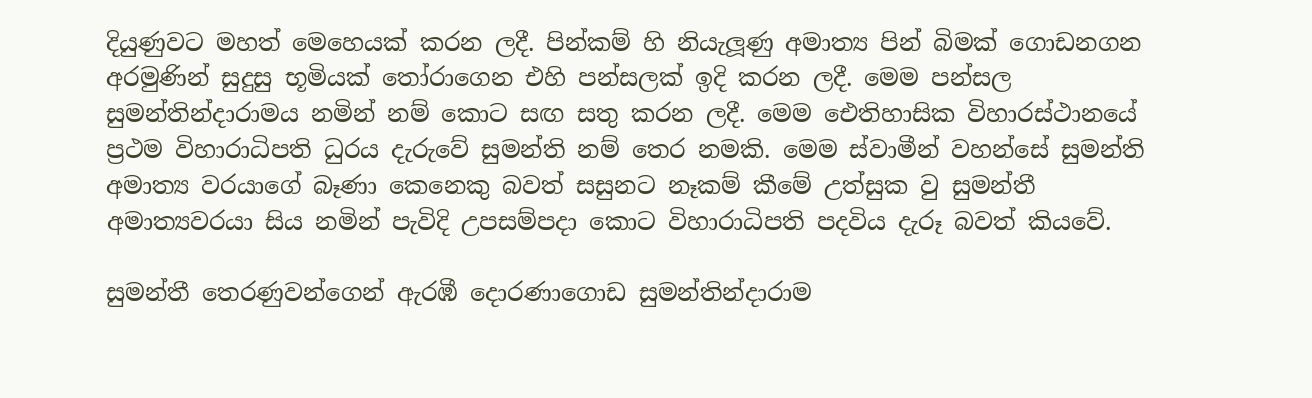දියුණුවට මහත් මෙහෙයක් කරන ලදී. පින්කම් හි නියැලූණු අමාත්‍ය පින් බිමක් ගොඩනගන අරමුණින් සුදුසු භූමියක් තෝරාගෙන එහි පන්සලක් ඉදි කරන ලදී. මෙම පන්සල සුමන්තින්දාරාමය නමින් නම් කොට සඟ සතු කරන ලදී. මෙම ඓතිහාසික විහාරස්ථානයේ ප්‍රථම විහාරාධිපති ධුරය දැරුවේ සුමන්ති නම් තෙර නමකි. මෙම ස්වාමීන් වහන්සේ සුමන්ති අමාත්‍ය වරයාගේ බෑණා කෙනෙකු බවත් සසුනට නෑකම් කීමේ උත්සුක වු සුමන්තී අමාත්‍යවරයා සිය නමින් පැවිදි උපසම්පදා කොට විහාරාධිපති පදවිය දැරූ බවත් කියවේ.

සුමන්තී තෙරණුවන්ගෙන් ඇරඹී දොරණාගොඩ සුමන්තින්දාරාම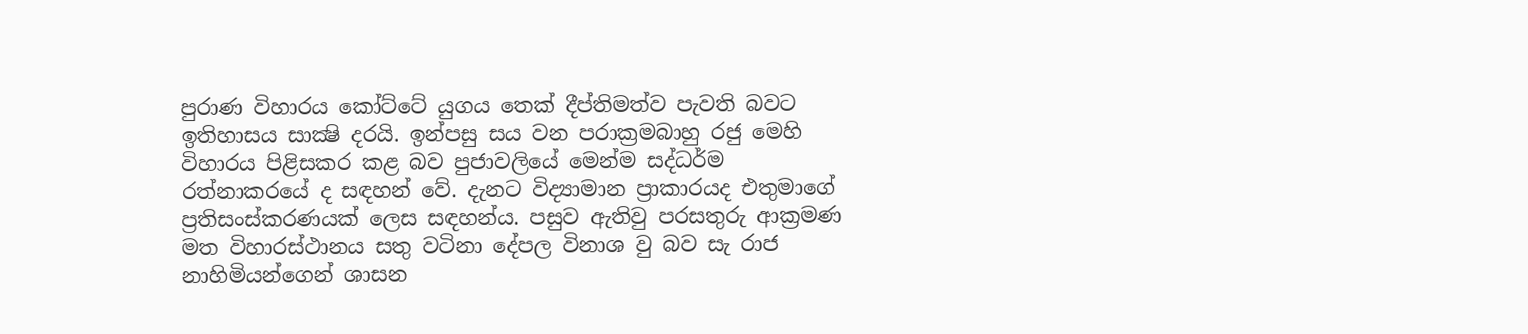පුරාණ විහාරය කෝට්ටේ යුගය තෙක් දීප්තිමත්ව පැවති බවට ඉතිහාසය සාක්‍ෂි දරයි. ඉන්පසු සය වන පරාක්‍රමබාහු රජු මෙහි විහාරය පිළිසකර කළ බව පුජාවලියේ මෙන්ම සද්ධර්ම රත්නාකරයේ ද සඳහන් වේ. දැනට විද්‍යාමාන ප්‍රාකාරයද එතුමාගේ ප්‍රතිසංස්කරණයක් ලෙස සඳහන්ය. පසුව ඇතිවු පරසතුරු ආක්‍රමණ මත විහාරස්ථානය සතු වටිනා දේපල විනාශ වු බව සැ රාජ නාහිමියන්ගෙන් ශාසන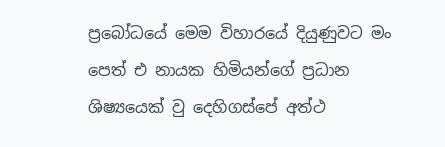ප්‍රබෝධයේ මෙම විහාරයේ දියුණුවට මං පෙත් එ නායක හිමියන්ගේ ප්‍රධාන ශිෂ්‍යයෙක් වු දෙහිගස්පේ අත්ථ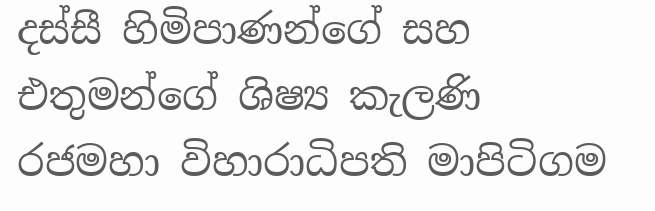දස්සී හිමිපාණන්ගේ සහ එතුමන්ගේ ශිෂ්‍ය කැලණි රජමහා විහාරාධිපති මාපිටිගම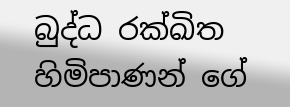බුද්ධ රක්ඛිත හිමිපාණන් ගේ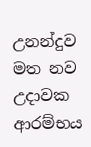උනන්දුව මත නව උදාවක ආරම්භය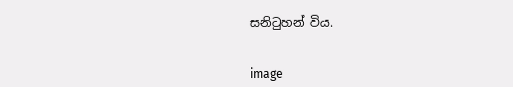සනිටුහන් විය.


image